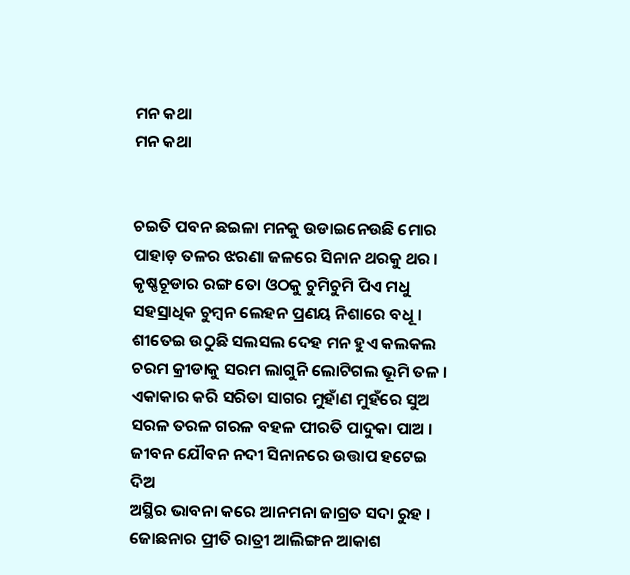ମନ କଥା
ମନ କଥା


ଚଇତି ପବନ ଛଇଳା ମନକୁ ଉଡାଇନେଉଛି ମୋର
ପାହାଡ଼ ତଳର ଝରଣା ଜଳରେ ସିନାନ ଥରକୁ ଥର ।
କୃଷ୍ଣଚୂଡାର ରଙ୍ଗ ତୋ ଓଠକୁ ଚୁମିଚୁମି ପିଏ ମଧୁ
ସହସ୍ରାଧିକ ଚୁମ୍ବନ ଲେହନ ପ୍ରଣୟ ନିଶାରେ ବଧୂ ।
ଶୀତେଇ ଉଠୁଛି ସଲସଲ ଦେହ ମନ ହୁଏ କଲକଲ
ଚରମ କ୍ରୀଡାକୁ ସରମ ଲାଗୁନି ଲୋଟିଗଲ ଭୂମି ତଳ ।
ଏକାକାର କରି ସରିତା ସାଗର ମୁହାଁଣ ମୁହଁରେ ସୁଅ
ସରଳ ତରଳ ଗରଳ ବହଳ ପୀରତି ପାଦୁକା ପାଅ ।
ଜୀବନ ଯୌବନ ନଦୀ ସିନାନରେ ଉତ୍ତାପ ହଟେଇ ଦିଅ
ଅସ୍ଥିର ଭାବନା କରେ ଆନମନା ଜାଗ୍ରତ ସଦା ରୁହ ।
ଜୋଛନାର ପ୍ରୀତି ରାତ୍ରୀ ଆଲିଙ୍ଗନ ଆକାଶ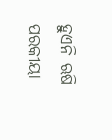ହୁଏନି ଋଷି
ପରକୀୟା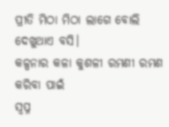ପ୍ରୀତି ମିଠା ମିଠା ଲାଗେ ବୋଲି ଦେଖୁଥାଏ ବସି।
କଳ୍ପନାର କଳା କୁଶଳୀ ରମଣୀ ରମଣ କରିବା ପାଇଁ
ସ୍ୱପ୍ନ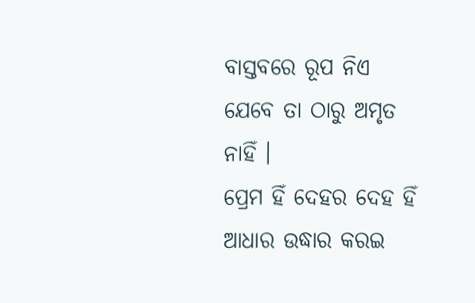ବାସ୍ତବରେ ରୂପ ନିଏ ଯେବେ ତା ଠାରୁ ଅମୃତ ନାହିଁ ।
ପ୍ରେମ ହିଁ ଦେହର ଦେହ ହିଁ ଆଧାର ଉଦ୍ଧାର କରଇ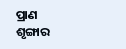ପ୍ରାଣ
ଶୃଙ୍ଗାର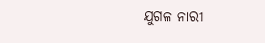ଯୁଗଳ ନାରୀ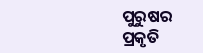ପୁରୁଷର ପ୍ରକୃତି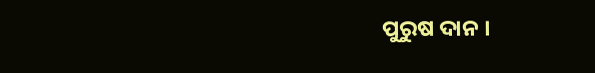ପୁରୁଷ ଦାନ ।